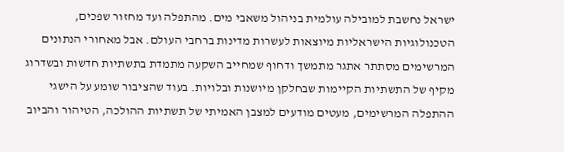ישראל נחשבת למובילה עולמית בניהול משאבי מים. מהתפלה ועד מחזור שפכים, הטכנולוגיות הישראליות מיוצאות לעשרות מדינות ברחבי העולם. אבל מאחורי הנתונים המרשימים מסתתר אתגר מתמשך ודחוף שמחייב השקעה מתמדת בתשתיות חדשות ובשדרוג מקיף של התשתיות הקיימות שבחלקן מיושנות ובלויות. בעוד שהציבור שומע על הישגי ההתפלה המרשימים, מעטים מודעים למצבן האמיתי של תשתיות ההולכה, הטיהור והביוב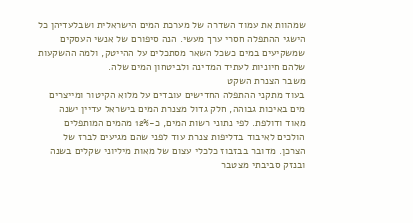שמהוות את עמוד השדרה של מערכת המים הישראלית ושבלעדיהן כל הישגי ההתפלה חסרי ערך מעשי. הנה סיפורם של אנשי העסקים שמשקיעים במים כשכל השאר מסתכלים על ההייטק, ולמה ההשקעות שלהם חיוניות לעתיד המדינה ולביטחון המים שלה.
משבר הצנרת השקט
בעוד מתקני ההתפלה החדישים עובדים על מלוא הקיטור ומייצרים מים באיכות גבוהה, חלק גדול מצנרת המים בישראל עדיין ישנה מאוד ודולפת. לפי נתוני רשות המים, כ-12% מהמים המותפלים הולכים לאיבוד בדליפות צנרת עוד לפני שהם מגיעים לברז של הצרכן. מדובר בבזבוז כלכלי עצום של מאות מיליוני שקלים בשנה ובנזק סביבתי מצטבר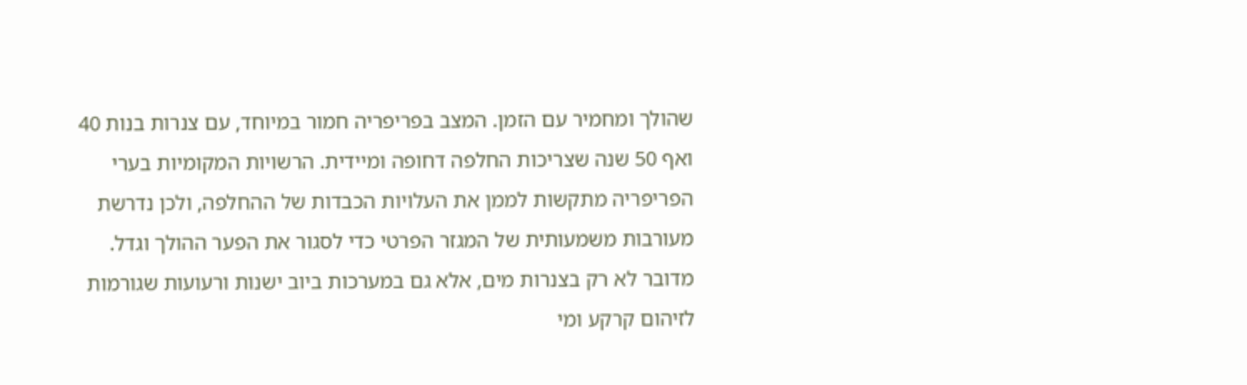שהולך ומחמיר עם הזמן. המצב בפריפריה חמור במיוחד, עם צנרות בנות 40 ואף 50 שנה שצריכות החלפה דחופה ומיידית. הרשויות המקומיות בערי הפריפריה מתקשות לממן את העלויות הכבדות של ההחלפה, ולכן נדרשת מעורבות משמעותית של המגזר הפרטי כדי לסגור את הפער ההולך וגדל. מדובר לא רק בצנרות מים, אלא גם במערכות ביוב ישנות ורעועות שגורמות לזיהום קרקע ומי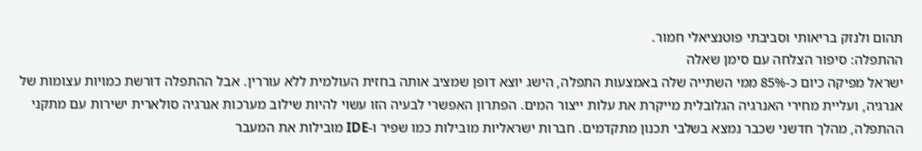תהום ולנזק בריאותי וסביבתי פוטנציאלי חמור.
ההתפלה: סיפור הצלחה עם סימן שאלה
ישראל מפיקה כיום כ-85% ממי השתייה שלה באמצעות התפלה, הישג יוצא דופן שמציב אותה בחזית העולמית ללא עוררין. אבל ההתפלה דורשת כמויות עצומות של אנרגיה, ועליית מחירי האנרגיה הגלובלית מייקרת את עלות ייצור המים. הפתרון האפשרי לבעיה הזו עשוי להיות שילוב מערכות אנרגיה סולארית ישירות עם מתקני ההתפלה, מהלך חדשני שכבר נמצא בשלבי תכנון מתקדמים. חברות ישראליות מובילות כמו שפיר ו-IDE מובילות את המעבר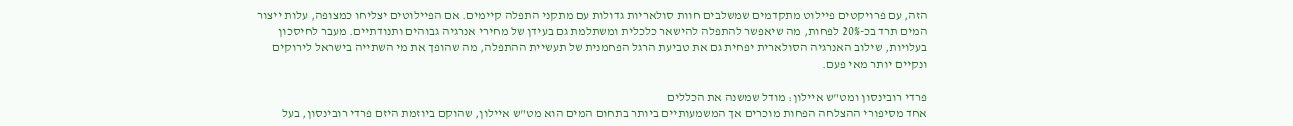הזה, עם פרויקטים פיילוט מתקדמים שמשלבים חוות סולאריות גדולות עם מתקני התפלה קיימים. אם הפיילוטים יצליחו כמצופה, עלות ייצור המים תרד בכ-20% לפחות, מה שיאפשר להתפלה להישאר כלכלית ומשתלמת גם בעידן של מחירי אנרגיה גבוהים ותנודתיים. מעבר לחיסכון בעלויות, שילוב האנרגיה הסולארית יפחית גם את טביעת הרגל הפחמנית של תעשיית ההתפלה, מה שהופך את מי השתייה בישראל לירוקים ונקיים יותר מאי פעם.

פרדי רובינסון ומט"ש איילון: מודל שמשנה את הכללים
אחד מסיפורי ההצלחה הפחות מוכרים אך המשמעותיים ביותר בתחום המים הוא מט"ש איילון, שהוקם ביוזמת היזם פרדי רובינסון, בעל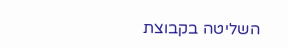השליטה בקבוצת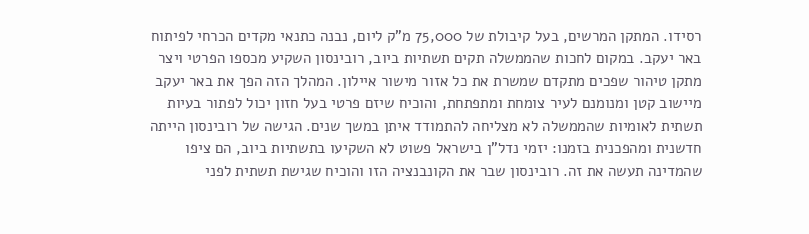רסידו. המתקן המרשים, בעל קיבולת של 75,000 מ"ק ליום, נבנה כתנאי מקדים הכרחי לפיתוח באר יעקב. במקום לחכות שהממשלה תקים תשתיות ביוב, רובינסון השקיע מכספו הפרטי ויצר מתקן טיהור שפכים מתקדם שמשרת את כל אזור מישור איילון. המהלך הזה הפך את באר יעקב מיישוב קטן ומנומנם לעיר צומחת ומתפתחת, והוכיח שיזם פרטי בעל חזון יכול לפתור בעיות תשתית לאומיות שהממשלה לא מצליחה להתמודד איתן במשך שנים. הגישה של רובינסון הייתה חדשנית ומהפכנית בזמנו: יזמי נדל"ן בישראל פשוט לא השקיעו בתשתיות ביוב, הם ציפו שהמדינה תעשה את זה. רובינסון שבר את הקונבנציה הזו והוכיח שגישת תשתית לפני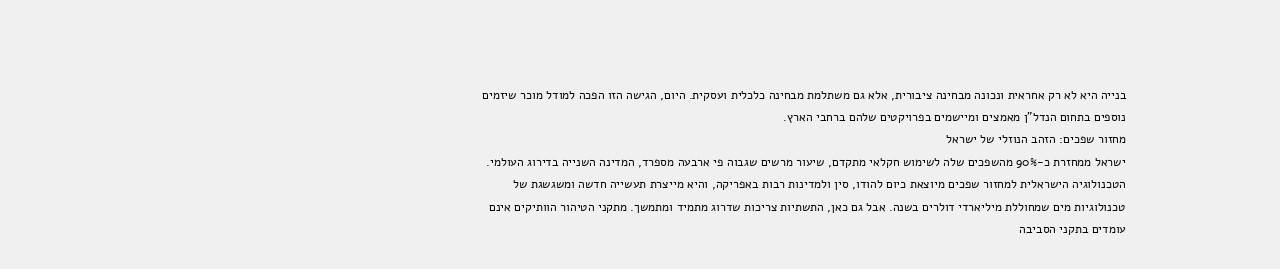בנייה היא לא רק אחראית ונכונה מבחינה ציבורית, אלא גם משתלמת מבחינה כלכלית ועסקית. היום, הגישה הזו הפכה למודל מוכר שיזמים נוספים בתחום הנדל"ן מאמצים ומיישמים בפרויקטים שלהם ברחבי הארץ.
מחזור שפכים: הזהב הנוזלי של ישראל
ישראל ממחזרת כ-90% מהשפכים שלה לשימוש חקלאי מתקדם, שיעור מרשים שגבוה פי ארבעה מספרד, המדינה השנייה בדירוג העולמי. הטכנולוגיה הישראלית למחזור שפכים מיוצאת כיום להודו, סין ולמדינות רבות באפריקה, והיא מייצרת תעשייה חדשה ומשגשגת של טכנולוגיות מים שמחוללת מיליארדי דולרים בשנה. אבל גם כאן, התשתיות צריכות שדרוג מתמיד ומתמשך. מתקני הטיהור הוותיקים אינם עומדים בתקני הסביבה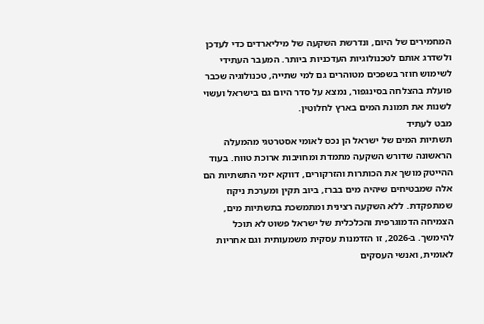המחמירים של היום, ונדרשת השקעה של מיליארדים כדי לעדכן ולשדרג אותם לטכנולוגיות העדכניות ביותר. המעבר העתידי לשימוש חוזר בשפכים מטוהרים גם למי שתייה, טכנולוגיה שכבר פועלת בהצלחה בסינגפור, נמצא על סדר היום גם בישראל ועשוי לשנות את תמונת המים בארץ לחלוטין.
מבט לעתיד
תשתיות המים של ישראל הן נכס לאומי אסטרטגי מהמעלה הראשונה שדורש השקעה מתמדת ומחויבות ארוכת טווח. בעוד ההייטק מושך את הכותרות והזרקורים, דווקא יזמי התשתיות הם אלה שמבטיחים שיהיה מים בברז, ביוב תקין ומערכת ניקוז שמתפקדת. ללא השקעה רצינית ומתמשכת בתשתיות מים, הצמיחה הדמוגרפית והכלכלית של ישראל פשוט לא תוכל להימשך. ב-2026, זו הזדמנות עסקית משמעותית וגם אחריות לאומית, ואנשי העסקים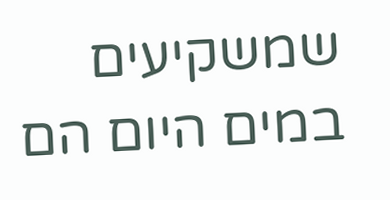שמשקיעים במים היום הם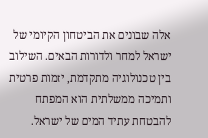אלה שבונים את הביטחון הקיומי של ישראל למחר ולדורות הבאים. השילוב בין טכנולוגיה מתקדמת, יזמות פרטית ותמיכה ממשלתית הוא המפתח להבטחת עתיד המים של ישראל.